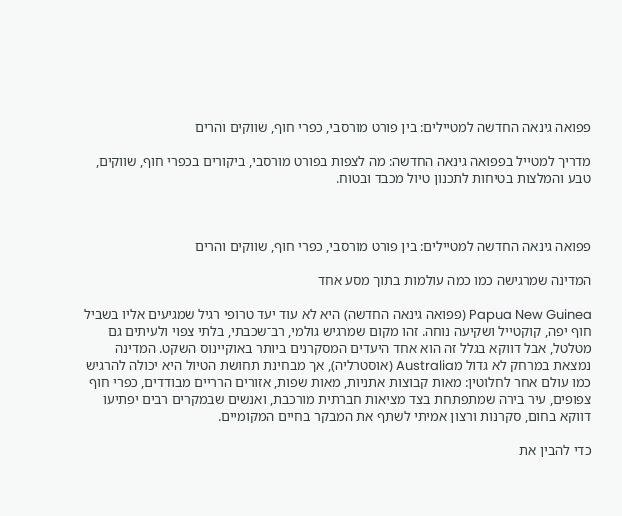פפואה גינאה החדשה למטיילים: בין פורט מורסבי, כפרי חוף, שווקים והרים

מדריך למטייל בפפואה גינאה החדשה: מה לצפות בפורט מורסבי, ביקורים בכפרי חוף, שווקים, טבע והמלצות בטיחות לתכנון טיול מכבד ובטוח.



פפואה גינאה החדשה למטיילים: בין פורט מורסבי, כפרי חוף, שווקים והרים

המדינה שמרגישה כמו כמה עולמות בתוך מסע אחד

Papua New Guinea (פפואה גינאה החדשה) היא לא עוד יעד טרופי רגיל שמגיעים אליו בשביל חוף יפה, קוקטייל ושקיעה נוחה. זהו מקום שמרגיש גולמי, רב־שכבתי, בלתי צפוי ולעיתים גם מטלטל, אבל דווקא בגלל זה הוא אחד היעדים המסקרנים ביותר באוקיינוס השקט. המדינה נמצאת במרחק לא גדול מAustralia (אוסטרליה), אך מבחינת תחושת הטיול היא יכולה להרגיש כמו עולם אחר לחלוטין: מאות קבוצות אתניות, מאות שפות, אזורים הרריים מבודדים, כפרי חוף צפופים, עיר בירה שמתפתחת בצד מציאות חברתית מורכבת, ואנשים שבמקרים רבים יפתיעו דווקא בחום, סקרנות ורצון אמיתי לשתף את המבקר בחיים המקומיים.

כדי להבין את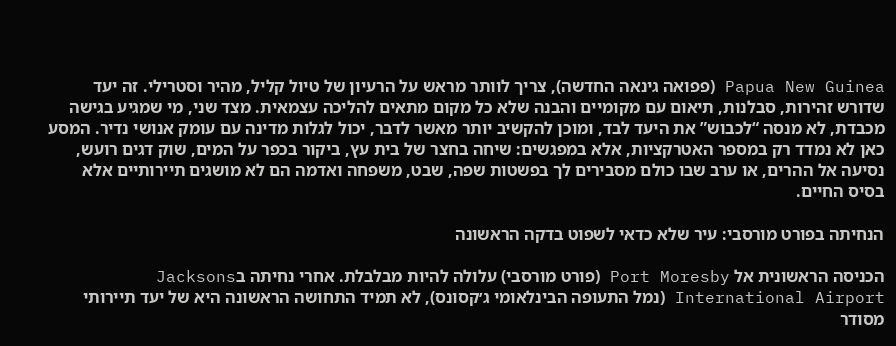Papua New Guinea (פפואה גינאה החדשה), צריך לוותר מראש על הרעיון של טיול קליל, מהיר וסטרילי. זה יעד שדורש זהירות, סבלנות, תיאום עם מקומיים והבנה שלא כל מקום מתאים להליכה עצמאית. מצד שני, מי שמגיע בגישה מכבדת, לא מנסה “לכבוש” את היעד לבד, ומוכן להקשיב יותר מאשר לדבר, יכול לגלות מדינה עם עומק אנושי נדיר. המסע כאן לא נמדד רק במספר האטרקציות, אלא במפגשים: שיחה בחצר של בית עץ, ביקור בכפר על המים, שוק דגים רועש, נסיעה אל ההרים, או ערב שבו כולם מסבירים לך בפשטות שפה, שבט, משפחה ואדמה הם לא מושגים תיירותיים אלא בסיס החיים.

הנחיתה בפורט מורסבי: עיר שלא כדאי לשפוט בדקה הראשונה

הכניסה הראשונית אל Port Moresby (פורט מורסבי) עלולה להיות מבלבלת. אחרי נחיתה בJacksons International Airport (נמל התעופה הבינלאומי ג׳קסונס), לא תמיד התחושה הראשונה היא של יעד תיירותי מסודר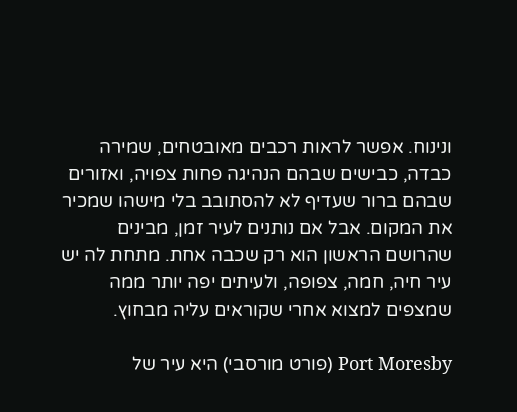ונינוח. אפשר לראות רכבים מאובטחים, שמירה כבדה, כבישים שבהם הנהיגה פחות צפויה, ואזורים שבהם ברור שעדיף לא להסתובב בלי מישהו שמכיר את המקום. אבל אם נותנים לעיר זמן, מבינים שהרושם הראשון הוא רק שכבה אחת. מתחת לה יש עיר חיה, חמה, צפופה, ולעיתים יפה יותר ממה שמצפים למצוא אחרי שקוראים עליה מבחוץ.

Port Moresby (פורט מורסבי) היא עיר של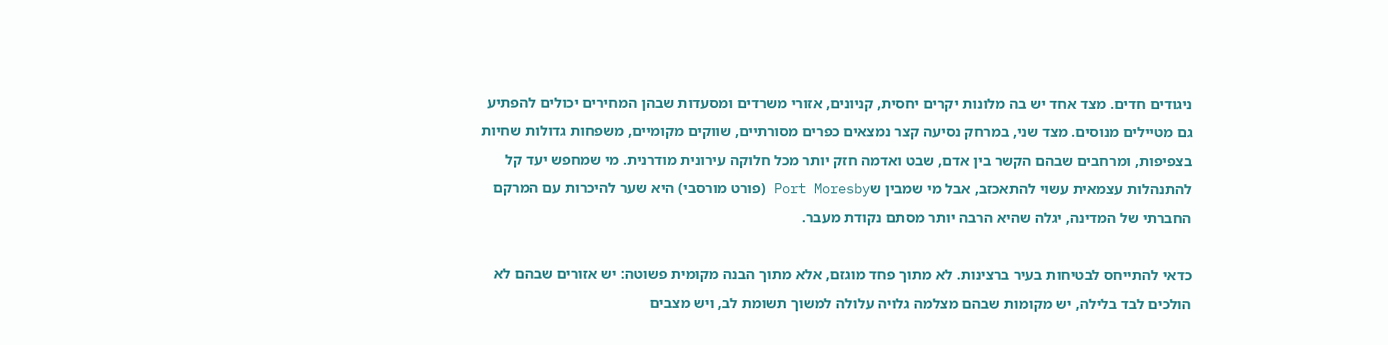ניגודים חדים. מצד אחד יש בה מלונות יקרים יחסית, קניונים, אזורי משרדים ומסעדות שבהן המחירים יכולים להפתיע גם מטיילים מנוסים. מצד שני, במרחק נסיעה קצר נמצאים כפרים מסורתיים, שווקים מקומיים, משפחות גדולות שחיות בצפיפות, ומרחבים שבהם הקשר בין אדם, שבט ואדמה חזק יותר מכל חלוקה עירונית מודרנית. מי שמחפש יעד קל להתנהלות עצמאית עשוי להתאכזב, אבל מי שמבין שPort Moresby (פורט מורסבי) היא שער להיכרות עם המרקם החברתי של המדינה, יגלה שהיא הרבה יותר מסתם נקודת מעבר.

כדאי להתייחס לבטיחות בעיר ברצינות. לא מתוך פחד מוגזם, אלא מתוך הבנה מקומית פשוטה: יש אזורים שבהם לא הולכים לבד בלילה, יש מקומות שבהם מצלמה גלויה עלולה למשוך תשומת לב, ויש מצבים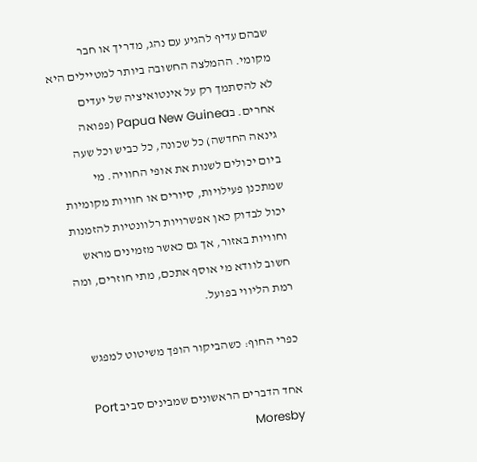שבהם עדיף להגיע עם נהג, מדריך או חבר מקומי. ההמלצה החשובה ביותר למטיילים היא לא להסתמך רק על אינטואיציה של יעדים אחרים. בPapua New Guinea (פפואה גינאה החדשה) כל שכונה, כל כביש וכל שעה ביום יכולים לשנות את אופי החוויה. מי שמתכנן פעילויות, סיורים או חוויות מקומיות יכול לבדוק כאן אפשרויות רלוונטיות להזמנות וחוויות באזור, אך גם כאשר מזמינים מראש חשוב לוודא מי אוסף אתכם, מתי חוזרים, ומה רמת הליווי בפועל.

כפרי החוף: כשהביקור הופך משיטוט למפגש

אחד הדברים הראשונים שמבינים סביב Port Moresby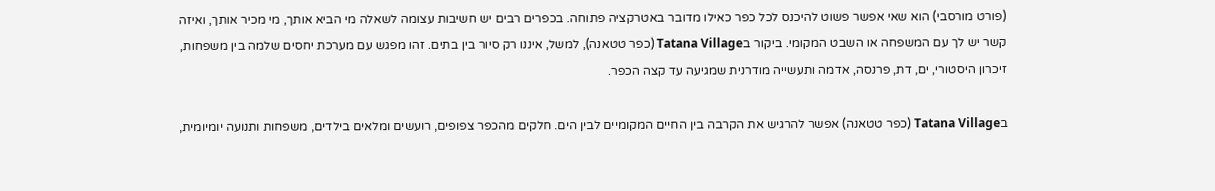(פורט מורסבי) הוא שאי אפשר פשוט להיכנס לכל כפר כאילו מדובר באטרקציה פתוחה. בכפרים רבים יש חשיבות עצומה לשאלה מי הביא אותך, מי מכיר אותך, ואיזה קשר יש לך עם המשפחה או השבט המקומי. ביקור בTatana Village (כפר טטאנה), למשל, איננו רק סיור בין בתים. זהו מפגש עם מערכת יחסים שלמה בין משפחות, זיכרון היסטורי, ים, דת, פרנסה, אדמה ותעשייה מודרנית שמגיעה עד קצה הכפר.

בTatana Village (כפר טטאנה) אפשר להרגיש את הקרבה בין החיים המקומיים לבין הים. חלקים מהכפר צפופים, רועשים ומלאים בילדים, משפחות ותנועה יומיומית,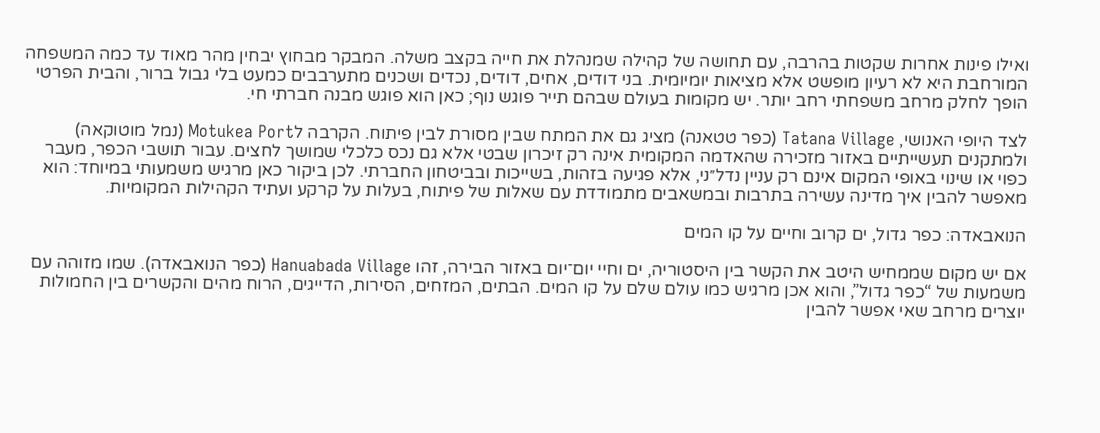ואילו פינות אחרות שקטות בהרבה, עם תחושה של קהילה שמנהלת את חייה בקצב משלה. המבקר מבחוץ יבחין מהר מאוד עד כמה המשפחה המורחבת היא לא רעיון מופשט אלא מציאות יומיומית. בני דודים, אחים, דודים, נכדים ושכנים מתערבבים כמעט בלי גבול ברור, והבית הפרטי הופך לחלק מרחב משפחתי רחב יותר. יש מקומות בעולם שבהם תייר פוגש נוף; כאן הוא פוגש מבנה חברתי חי.

לצד היופי האנושי, Tatana Village (כפר טטאנה) מציג גם את המתח שבין מסורת לבין פיתוח. הקרבה לMotukea Port (נמל מוטוקאה) ולמתקנים תעשייתיים באזור מזכירה שהאדמה המקומית אינה רק זיכרון שבטי אלא גם נכס כלכלי שמושך לחצים. עבור תושבי הכפר, מעבר כפוי או שינוי באופי המקום אינם רק עניין נדל״ני, אלא פגיעה בזהות, בשייכות ובביטחון החברתי. לכן ביקור כאן מרגיש משמעותי במיוחד: הוא מאפשר להבין איך מדינה עשירה בתרבות ובמשאבים מתמודדת עם שאלות של פיתוח, בעלות על קרקע ועתיד הקהילות המקומיות.

הנואבאדה: כפר גדול, ים קרוב וחיים על קו המים

אם יש מקום שממחיש היטב את הקשר בין היסטוריה, ים וחיי יום־יום באזור הבירה, זהו Hanuabada Village (כפר הנואבאדה). שמו מזוהה עם משמעות של “כפר גדול”, והוא אכן מרגיש כמו עולם שלם על קו המים. הבתים, המזחים, הסירות, הדייגים, הרוח מהים והקשרים בין החמולות יוצרים מרחב שאי אפשר להבין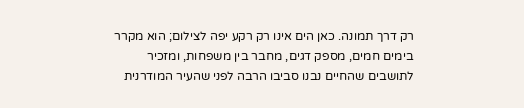רק דרך תמונה. כאן הים אינו רק רקע יפה לצילום; הוא מקרר בימים חמים, מספק דגים, מחבר בין משפחות, ומזכיר לתושבים שהחיים נבנו סביבו הרבה לפני שהעיר המודרנית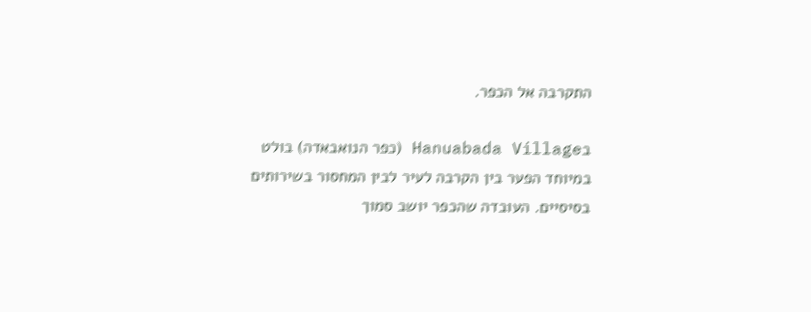התקרבה אל הכפר.

בHanuabada Village (כפר הנואבאדה) בולט במיוחד הפער בין הקרבה לעיר לבין המחסור בשירותים בסיסיים. העובדה שהכפר יושב סמוך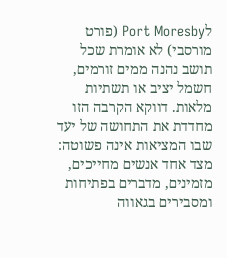לPort Moresby (פורט מורסבי) לא אומרת שכל תושב נהנה ממים זורמים, חשמל יציב או תשתיות מלאות. דווקא הקרבה הזו מחדדת את התחושה של יעד שבו המציאות אינה פשוטה: מצד אחד אנשים מחייכים, מזמינים, מדברים בפתיחות ומסבירים בגאווה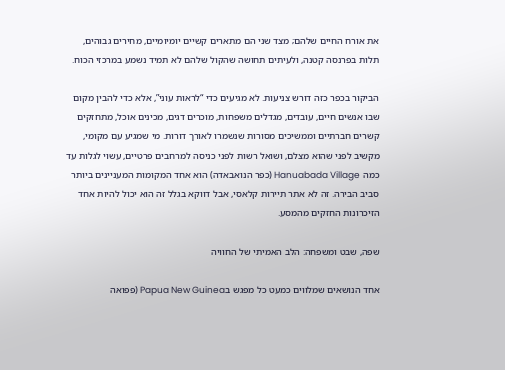את אורח החיים שלהם; מצד שני הם מתארים קשיים יומיומיים, מחירים גבוהים, תלות בפרנסה קטנה, ולעיתים תחושה שהקול שלהם לא תמיד נשמע במרכזי הכוח.

הביקור בכפר כזה דורש צניעות. לא מגיעים כדי “לראות עוני”, אלא כדי להבין מקום שבו אנשים חיים, עובדים, מגדלים משפחות, מוכרים דגים, מכינים אוכל, מתחזקים קשרים חברתיים וממשיכים מסורות שנשמרו לאורך דורות. מי שמגיע עם מקומי, מקשיב לפני שהוא מצלם, ושואל רשות לפני כניסה למרחבים פרטיים, עשוי לגלות עד כמה Hanuabada Village (כפר הנואבאדה) הוא אחד המקומות המעניינים ביותר סביב הבירה. זה לא אתר תיירות קלאסי, אבל דווקא בגלל זה הוא יכול להיות אחד הזיכרונות החזקים מהמסע.

שפה, שבט ומשפחה: הלב האמיתי של החוויה

אחד הנושאים שמלווים כמעט כל מפגש בPapua New Guinea (פפואה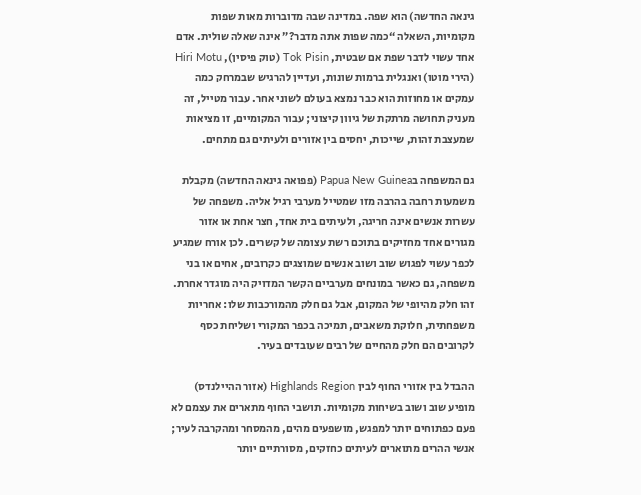גינאה החדשה) הוא שפה. במדינה שבה מדוברות מאות שפות מקומיות, השאלה “כמה שפות אתה מדבר?” אינה שאלה שולית. אדם אחד עשוי לדבר שפת אם שבטית, Tok Pisin (טוק פיסין), Hiri Motu (הירי מוטו) ואנגלית ברמות שונות, ועדיין להרגיש שבמרחק כמה עמקים או מחוזות הוא כבר נמצא בעולם לשוני אחר. עבור מטייל, זה מעניק תחושה מרתקת של גיוון קיצוני; עבור המקומיים, זו מציאות שמעצבת זהות, שייכות, יחסים בין אזורים ולעיתים גם מתחים.

גם המשפחה בPapua New Guinea (פפואה גינאה החדשה) מקבלת משמעות רחבה בהרבה מזו שמטייל מערבי רגיל אליה. משפחה של עשרות אנשים אינה חריגה, ולעיתים בית אחד, חצר אחת או אזור מגורים אחד מחזיקים בתוכם רשת עצומה של קשרים. לכן אורח שמגיע לכפר עשוי לפגוש שוב ושוב אנשים שמוצגים כקרובים, אחים או בני משפחה, גם כאשר במונחים מערביים הקשר המדויק היה מוגדר אחרת. זהו חלק מהיופי של המקום, אבל גם חלק מהמורכבות שלו: אחריות משפחתית, חלוקת משאבים, תמיכה בכפר המקורי ושליחת כסף לקרובים הם חלק מהחיים של רבים שעובדים בעיר.

ההבדל בין אזורי החוף לבין Highlands Region (אזור ההיילנדס) מופיע שוב ושוב בשיחות מקומיות. תושבי החוף מתארים את עצמם לא פעם כפתוחים יותר למפגש, מושפעים מהים, מהמסחר ומהקרבה לעיר; אנשי ההרים מתוארים לעיתים כחזקים, מסורתיים יותר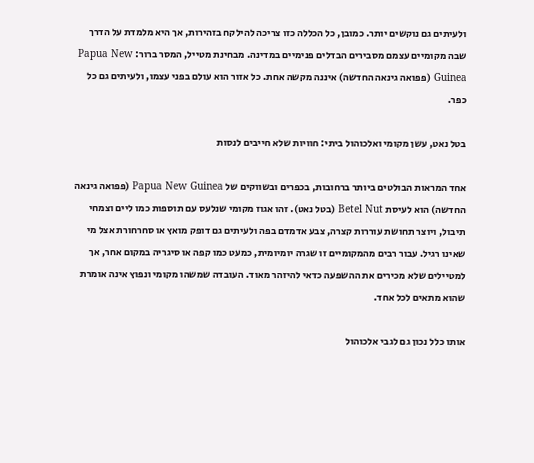ולעיתים גם נוקשים יותר. כמובן, כל הכללה כזו צריכה להילקח בזהירות, אך היא מלמדת על הדרך שבה מקומיים עצמם מסבירים הבדלים פנימיים במדינה. מבחינת מטייל, המסר ברור: Papua New Guinea (פפואה גינאה החדשה) איננה מקשה אחת. כל אזור הוא עולם בפני עצמו, ולעיתים גם כל כפר.

בטל נאט, עשן מקומי ואלכוהול ביתי: חוויות שלא חייבים לנסות

אחד המראות הבולטים ביותר ברחובות, בכפרים ובשווקים של Papua New Guinea (פפואה גינאה החדשה) הוא לעיסת Betel Nut (בטל נאט). זהו אגוז מקומי שנלעס עם תוספות כמו ליים וצמחי תיבול, ויוצר תחושת עוררות קצרה, צבע אדמדם בפה ולעיתים גם דופק מואץ או סחרחורת אצל מי שאינו רגיל. עבור רבים מהמקומיים זו שגרה יומיומית, כמעט כמו קפה או סיגריה במקום אחר, אך למטיילים שלא מכירים את ההשפעה כדאי להיזהר מאוד. העובדה שמשהו מקומי ונפוץ אינה אומרת שהוא מתאים לכל אחד.

אותו כלל נכון גם לגבי אלכוהול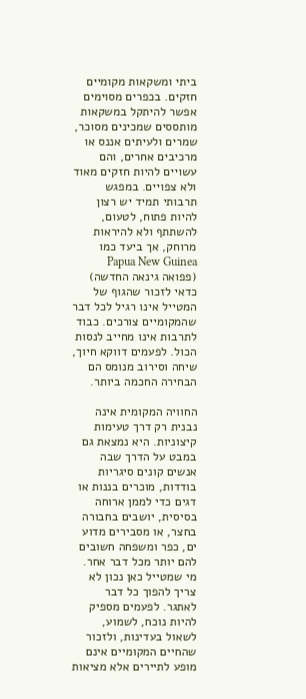ביתי ומשקאות מקומיים חזקים. בכפרים מסוימים אפשר להיתקל במשקאות מותססים שמכינים מסוכר, שמרים ולעיתים אננס או מרכיבים אחרים, והם עשויים להיות חזקים מאוד ולא צפויים. במפגש תרבותי תמיד יש רצון להיות פתוח, לטעום, להשתתף ולא להיראות מרוחק, אך ביעד כמו Papua New Guinea (פפואה גינאה החדשה) כדאי לזכור שהגוף של המטייל אינו רגיל לכל דבר שהמקומיים צורכים. כבוד לתרבות אינו מחייב לנסות הכול. לפעמים דווקא חיוך, שיחה וסירוב מנומס הם הבחירה החכמה ביותר.

החוויה המקומית אינה נבנית רק דרך טעימות קיצוניות. היא נמצאת גם במבט על הדרך שבה אנשים קונים סיגריות בודדות, מוכרים בננות או דגים כדי לממן ארוחה בסיסית, יושבים בחבורה בחצר, או מסבירים מדוע ים, כפר ומשפחה חשובים להם יותר מכל דבר אחר. מי שמטייל כאן נכון לא צריך להפוך כל דבר לאתגר. לפעמים מספיק להיות נוכח, לשמוע, לשאול בעדינות, ולזכור שהחיים המקומיים אינם מופע לתיירים אלא מציאות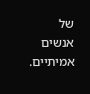של אנשים אמיתיים.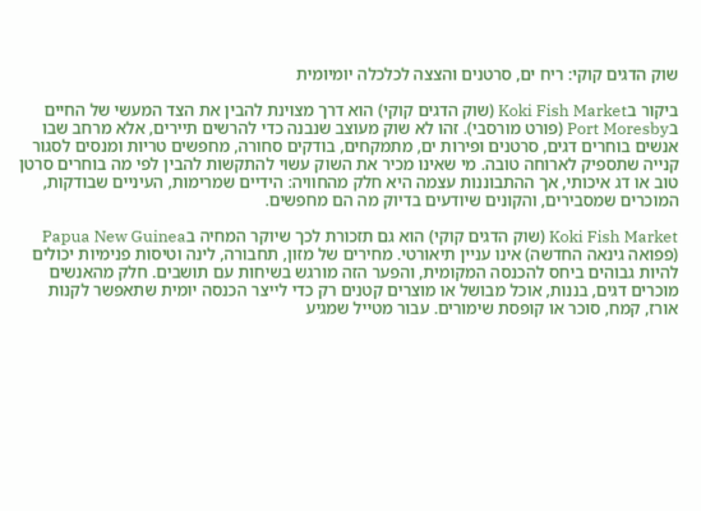שוק הדגים קוקי: ריח ים, סרטנים והצצה לכלכלה יומיומית

ביקור בKoki Fish Market (שוק הדגים קוקי) הוא דרך מצוינת להבין את הצד המעשי של החיים בPort Moresby (פורט מורסבי). זהו לא שוק מעוצב שנבנה כדי להרשים תיירים, אלא מרחב שבו אנשים בוחרים דגים, סרטנים ופירות ים, מתמקחים, בודקים סחורה, מחפשים טריות ומנסים לסגור קנייה שתספיק לארוחה טובה. מי שאינו מכיר את השוק עשוי להתקשות להבין לפי מה בוחרים סרטן טוב או דג איכותי, אך ההתבוננות עצמה היא חלק מהחוויה: הידיים שמרימות, העיניים שבודקות, המוכרים שמסבירים, והקונים שיודעים בדיוק מה הם מחפשים.

Koki Fish Market (שוק הדגים קוקי) הוא גם תזכורת לכך שיוקר המחיה בPapua New Guinea (פפואה גינאה החדשה) אינו עניין תיאורטי. מחירים של מזון, תחבורה, לינה וטיסות פנימיות יכולים להיות גבוהים ביחס להכנסה המקומית, והפער הזה מורגש בשיחות עם תושבים. חלק מהאנשים מוכרים דגים, בננות, אוכל מבושל או מוצרים קטנים רק כדי לייצר הכנסה יומית שתאפשר לקנות אורז, קמח, סוכר או קופסת שימורים. עבור מטייל שמגיע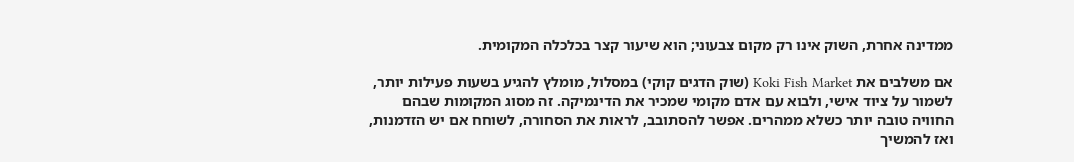ממדינה אחרת, השוק אינו רק מקום צבעוני; הוא שיעור קצר בכלכלה המקומית.

אם משלבים את Koki Fish Market (שוק הדגים קוקי) במסלול, מומלץ להגיע בשעות פעילות יותר, לשמור על ציוד אישי, ולבוא עם אדם מקומי שמכיר את הדינמיקה. זה מסוג המקומות שבהם החוויה טובה יותר כשלא ממהרים. אפשר להסתובב, לראות את הסחורה, לשוחח אם יש הזדמנות, ואז להמשיך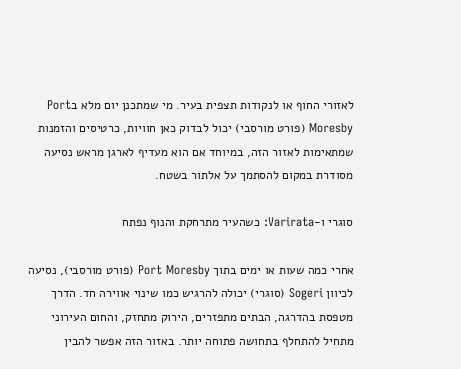לאזורי החוף או לנקודות תצפית בעיר. מי שמתכנן יום מלא בPort Moresby (פורט מורסבי) יכול לבדוק כאן חוויות, כרטיסים והזמנות שמתאימות לאזור הזה, במיוחד אם הוא מעדיף לארגן מראש נסיעה מסודרת במקום להסתמך על אלתור בשטח.

סוגרי ו-Varirata: כשהעיר מתרחקת והנוף נפתח

אחרי כמה שעות או ימים בתוך Port Moresby (פורט מורסבי), נסיעה לכיוון Sogeri (סוגרי) יכולה להרגיש כמו שינוי אווירה חד. הדרך מטפסת בהדרגה, הבתים מתפזרים, הירוק מתחזק, והחום העירוני מתחיל להתחלף בתחושה פתוחה יותר. באזור הזה אפשר להבין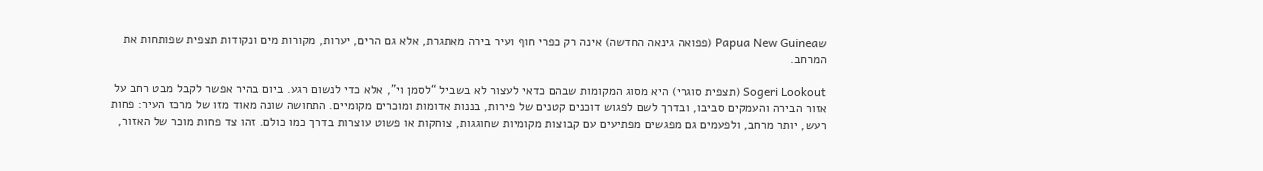שPapua New Guinea (פפואה גינאה החדשה) אינה רק כפרי חוף ועיר בירה מאתגרת, אלא גם הרים, יערות, מקורות מים ונקודות תצפית שפותחות את המרחב.

Sogeri Lookout (תצפית סוגרי) היא מסוג המקומות שבהם כדאי לעצור לא בשביל “לסמן וי”, אלא כדי לנשום רגע. ביום בהיר אפשר לקבל מבט רחב על אזור הבירה והעמקים סביבו, ובדרך לשם לפגוש דוכנים קטנים של פירות, בננות אדומות ומוכרים מקומיים. התחושה שונה מאוד מזו של מרכז העיר: פחות רעש, יותר מרחב, ולפעמים גם מפגשים מפתיעים עם קבוצות מקומיות שחוגגות, צוחקות או פשוט עוצרות בדרך כמו כולם. זהו צד פחות מוכר של האזור,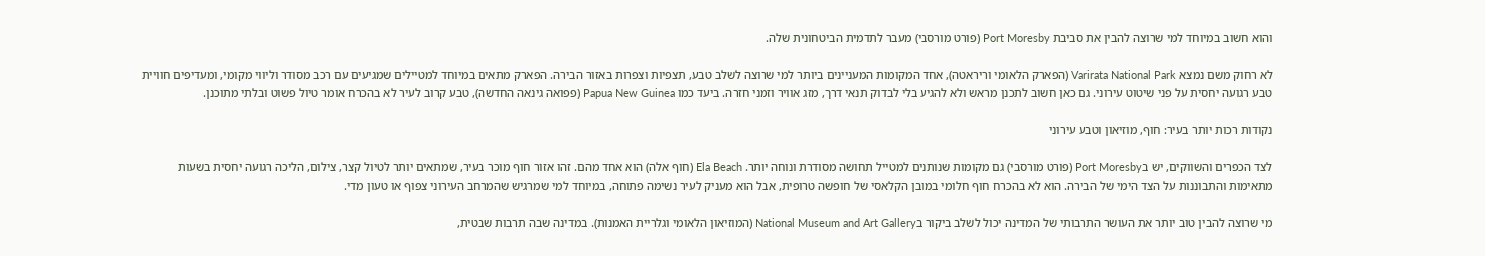והוא חשוב במיוחד למי שרוצה להבין את סביבת Port Moresby (פורט מורסבי) מעבר לתדמית הביטחונית שלה.

לא רחוק משם נמצא Varirata National Park (הפארק הלאומי וריראטה), אחד המקומות המעניינים ביותר למי שרוצה לשלב טבע, תצפיות וצפרות באזור הבירה. הפארק מתאים במיוחד למטיילים שמגיעים עם רכב מסודר וליווי מקומי, ומעדיפים חוויית טבע רגועה יחסית על פני שיטוט עירוני. גם כאן חשוב לתכנן מראש ולא להגיע בלי לבדוק תנאי דרך, מזג אוויר וזמני חזרה. ביעד כמו Papua New Guinea (פפואה גינאה החדשה), טבע קרוב לעיר לא בהכרח אומר טיול פשוט ובלתי מתוכנן.

נקודות רכות יותר בעיר: חוף, מוזיאון וטבע עירוני

לצד הכפרים והשווקים, יש בPort Moresby (פורט מורסבי) גם מקומות שנותנים למטייל תחושה מסודרת ונוחה יותר. Ela Beach (חוף אלה) הוא אחד מהם. זהו אזור חוף מוכר בעיר, שמתאים יותר לטיול קצר, צילום, הליכה רגועה יחסית בשעות מתאימות והתבוננות על הצד הימי של הבירה. הוא לא בהכרח חוף חלומי במובן הקלאסי של חופשה טרופית, אבל הוא מעניק לעיר נשימה פתוחה, במיוחד למי שמרגיש שהמרחב העירוני צפוף או טעון מדי.

מי שרוצה להבין טוב יותר את העושר התרבותי של המדינה יכול לשלב ביקור בNational Museum and Art Gallery (המוזיאון הלאומי וגלריית האמנות). במדינה שבה תרבות שבטית,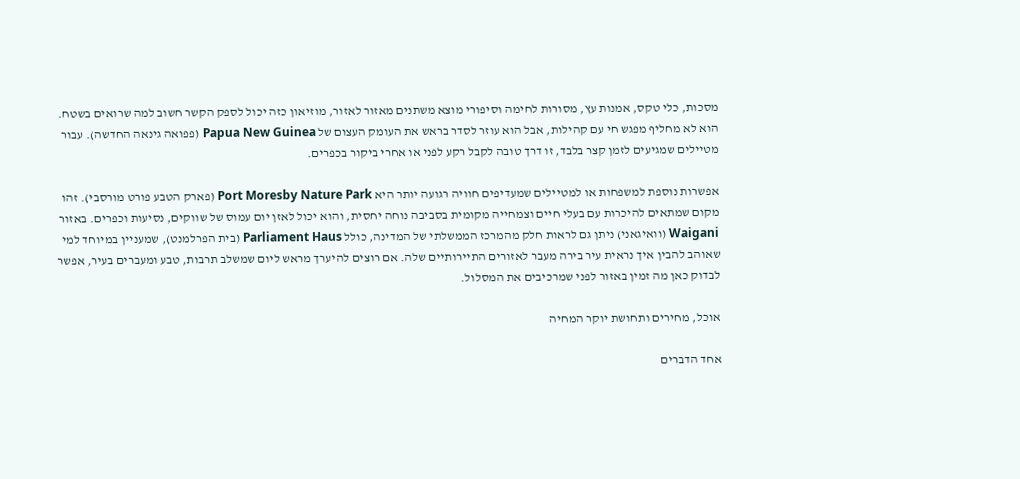מסכות, כלי טקס, אמנות עץ, מסורות לחימה וסיפורי מוצא משתנים מאזור לאזור, מוזיאון כזה יכול לספק הקשר חשוב למה שרואים בשטח. הוא לא מחליף מפגש חי עם קהילות, אבל הוא עוזר לסדר בראש את העומק העצום של Papua New Guinea (פפואה גינאה החדשה). עבור מטיילים שמגיעים לזמן קצר בלבד, זו דרך טובה לקבל רקע לפני או אחרי ביקור בכפרים.

אפשרות נוספת למשפחות או למטיילים שמעדיפים חוויה רגועה יותר היא Port Moresby Nature Park (פארק הטבע פורט מורסבי). זהו מקום שמתאים להיכרות עם בעלי חיים וצמחייה מקומית בסביבה נוחה יחסית, והוא יכול לאזן יום עמוס של שווקים, נסיעות וכפרים. באזור Waigani (וואיגאני) ניתן גם לראות חלק מהמרכז הממשלתי של המדינה, כולל Parliament Haus (בית הפרלמנט), שמעניין במיוחד למי שאוהב להבין איך נראית עיר בירה מעבר לאזורים התיירותיים שלה. אם רוצים להיערך מראש ליום שמשלב תרבות, טבע ומעברים בעיר, אפשר לבדוק כאן מה זמין באזור לפני שמרכיבים את המסלול.

אוכל, מחירים ותחושת יוקר המחיה

אחד הדברים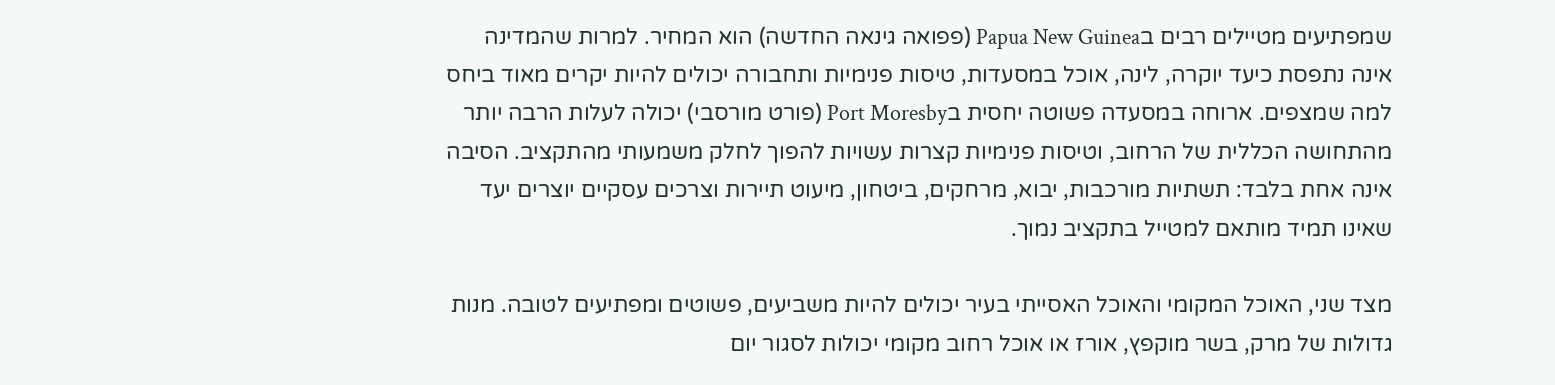שמפתיעים מטיילים רבים בPapua New Guinea (פפואה גינאה החדשה) הוא המחיר. למרות שהמדינה אינה נתפסת כיעד יוקרה, לינה, אוכל במסעדות, טיסות פנימיות ותחבורה יכולים להיות יקרים מאוד ביחס למה שמצפים. ארוחה במסעדה פשוטה יחסית בPort Moresby (פורט מורסבי) יכולה לעלות הרבה יותר מהתחושה הכללית של הרחוב, וטיסות פנימיות קצרות עשויות להפוך לחלק משמעותי מהתקציב. הסיבה אינה אחת בלבד: תשתיות מורכבות, יבוא, מרחקים, ביטחון, מיעוט תיירות וצרכים עסקיים יוצרים יעד שאינו תמיד מותאם למטייל בתקציב נמוך.

מצד שני, האוכל המקומי והאוכל האסייתי בעיר יכולים להיות משביעים, פשוטים ומפתיעים לטובה. מנות גדולות של מרק, בשר מוקפץ, אורז או אוכל רחוב מקומי יכולות לסגור יום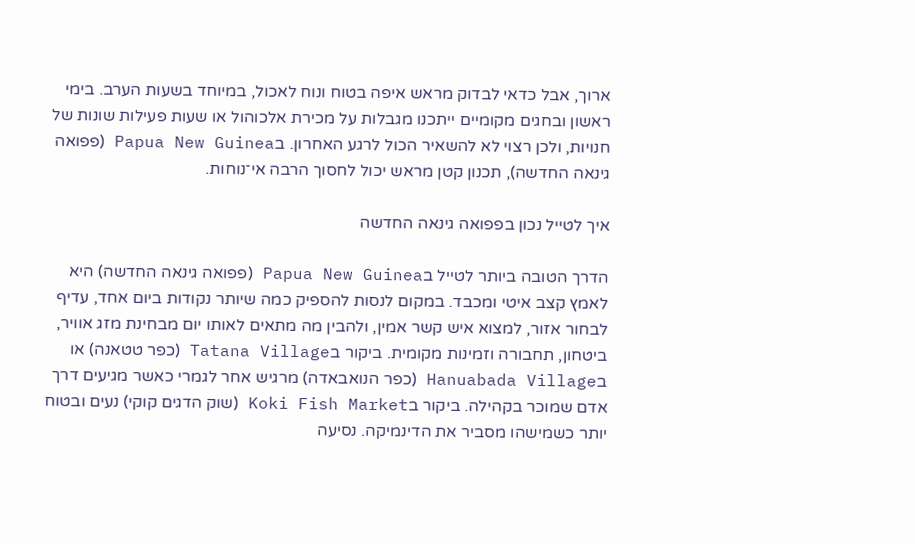ארוך, אבל כדאי לבדוק מראש איפה בטוח ונוח לאכול, במיוחד בשעות הערב. בימי ראשון ובחגים מקומיים ייתכנו מגבלות על מכירת אלכוהול או שעות פעילות שונות של חנויות, ולכן רצוי לא להשאיר הכול לרגע האחרון. בPapua New Guinea (פפואה גינאה החדשה), תכנון קטן מראש יכול לחסוך הרבה אי־נוחות.

איך לטייל נכון בפפואה גינאה החדשה

הדרך הטובה ביותר לטייל בPapua New Guinea (פפואה גינאה החדשה) היא לאמץ קצב איטי ומכבד. במקום לנסות להספיק כמה שיותר נקודות ביום אחד, עדיף לבחור אזור, למצוא איש קשר אמין, ולהבין מה מתאים לאותו יום מבחינת מזג אוויר, ביטחון, תחבורה וזמינות מקומית. ביקור בTatana Village (כפר טטאנה) או בHanuabada Village (כפר הנואבאדה) מרגיש אחר לגמרי כאשר מגיעים דרך אדם שמוכר בקהילה. ביקור בKoki Fish Market (שוק הדגים קוקי) נעים ובטוח יותר כשמישהו מסביר את הדינמיקה. נסיעה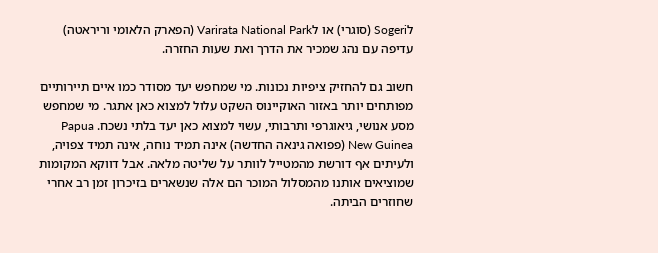לSogeri (סוגרי) או לVarirata National Park (הפארק הלאומי וריראטה) עדיפה עם נהג שמכיר את הדרך ואת שעות החזרה.

חשוב גם להחזיק ציפיות נכונות. מי שמחפש יעד מסודר כמו איים תיירותיים מפותחים יותר באזור האוקיינוס השקט עלול למצוא כאן אתגר. מי שמחפש מסע אנושי, גיאוגרפי ותרבותי, עשוי למצוא כאן יעד בלתי נשכח. Papua New Guinea (פפואה גינאה החדשה) אינה תמיד נוחה, אינה תמיד צפויה, ולעיתים אף דורשת מהמטייל לוותר על שליטה מלאה. אבל דווקא המקומות שמוציאים אותנו מהמסלול המוכר הם אלה שנשארים בזיכרון זמן רב אחרי שחוזרים הביתה.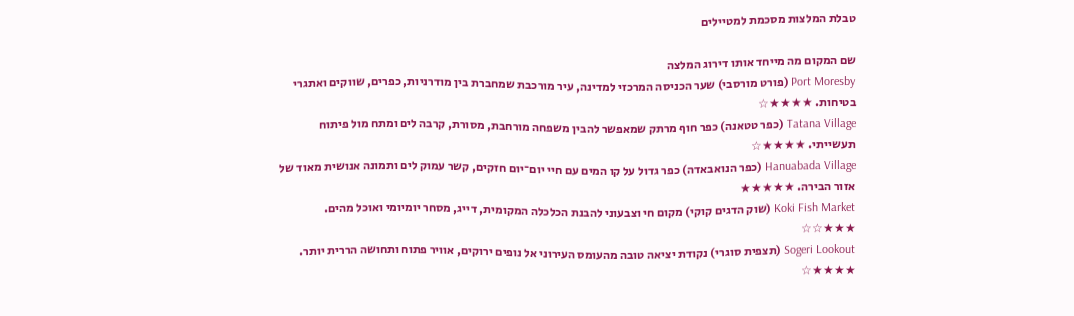טבלת המלצות מסכמת למטיילים

שם המקום מה מייחד אותו דירוג המלצה
Port Moresby (פורט מורסבי) שער הכניסה המרכזי למדינה, עיר מורכבת שמחברת בין מודרניות, כפרים, שווקים ואתגרי בטיחות. ★★★★☆
Tatana Village (כפר טטאנה) כפר חוף מרתק שמאפשר להבין משפחה מורחבת, מסורת, קרבה לים ומתח מול פיתוח תעשייתי. ★★★★☆
Hanuabada Village (כפר הנואבאדה) כפר גדול על קו המים עם חיי יום־יום חזקים, קשר עמוק לים ותמונה אנושית מאוד של אזור הבירה. ★★★★★
Koki Fish Market (שוק הדגים קוקי) מקום חי וצבעוני להבנת הכלכלה המקומית, דייג, מסחר יומיומי ואוכל מהים. ★★★☆☆
Sogeri Lookout (תצפית סוגרי) נקודת יציאה טובה מהעומס העירוני אל נופים ירוקים, אוויר פתוח ותחושה הררית יותר. ★★★★☆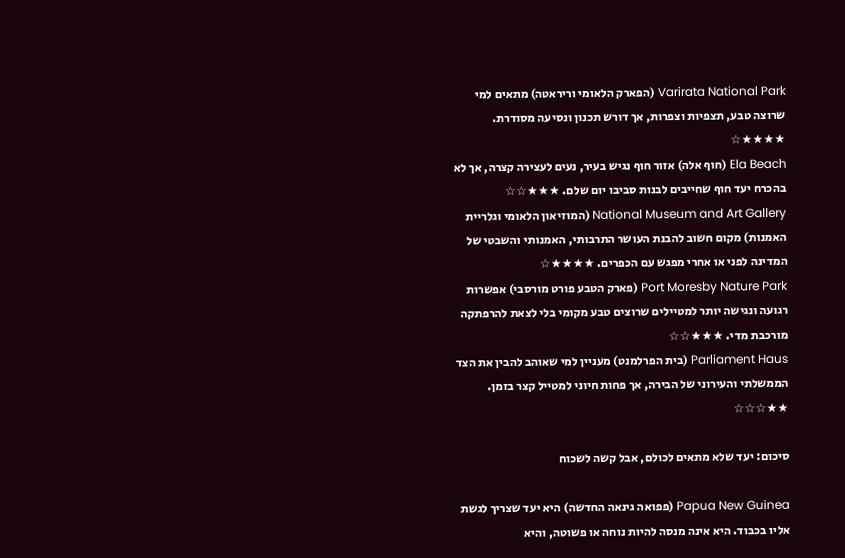Varirata National Park (הפארק הלאומי וריראטה) מתאים למי שרוצה טבע, תצפיות וצפרות, אך דורש תכנון ונסיעה מסודרת. ★★★★☆
Ela Beach (חוף אלה) אזור חוף נגיש בעיר, נעים לעצירה קצרה, אך לא בהכרח יעד חוף שחייבים לבנות סביבו יום שלם. ★★★☆☆
National Museum and Art Gallery (המוזיאון הלאומי וגלריית האמנות) מקום חשוב להבנת העושר התרבותי, האמנותי והשבטי של המדינה לפני או אחרי מפגש עם הכפרים. ★★★★☆
Port Moresby Nature Park (פארק הטבע פורט מורסבי) אפשרות רגועה ונגישה יותר למטיילים שרוצים טבע מקומי בלי לצאת להרפתקה מורכבת מדי. ★★★☆☆
Parliament Haus (בית הפרלמנט) מעניין למי שאוהב להבין את הצד הממשלתי והעירוני של הבירה, אך פחות חיוני למטייל קצר בזמן. ★★☆☆☆

סיכום: יעד שלא מתאים לכולם, אבל קשה לשכוח

Papua New Guinea (פפואה גינאה החדשה) היא יעד שצריך לגשת אליו בכבוד. היא אינה מנסה להיות נוחה או פשוטה, והיא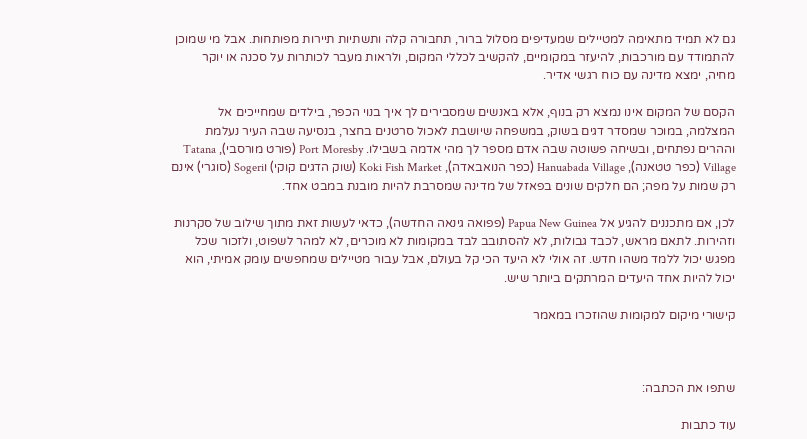גם לא תמיד מתאימה למטיילים שמעדיפים מסלול ברור, תחבורה קלה ותשתיות תיירות מפותחות. אבל מי שמוכן להתמודד עם מורכבות, להיעזר במקומיים, להקשיב לכללי המקום, ולראות מעבר לכותרות על סכנה או יוקר מחיה, ימצא מדינה עם כוח רגשי אדיר.

הקסם של המקום אינו נמצא רק בנוף, אלא באנשים שמסבירים לך איך בנוי הכפר, בילדים שמחייכים אל המצלמה, במוכר שמסדר דגים בשוק, במשפחה שיושבת לאכול סרטנים בחצר, בנסיעה שבה העיר נעלמת וההרים נפתחים, ובשיחה פשוטה שבה אדם מספר לך מהי אדמה בשבילו. Port Moresby (פורט מורסבי), Tatana Village (כפר טטאנה), Hanuabada Village (כפר הנואבאדה), Koki Fish Market (שוק הדגים קוקי) וSogeri (סוגרי) אינם רק שמות על מפה; הם חלקים שונים בפאזל של מדינה שמסרבת להיות מובנת במבט אחד.

לכן, אם מתכננים להגיע אל Papua New Guinea (פפואה גינאה החדשה), כדאי לעשות זאת מתוך שילוב של סקרנות וזהירות. לתאם מראש, לכבד גבולות, לא להסתובב לבד במקומות לא מוכרים, לא למהר לשפוט, ולזכור שכל מפגש יכול ללמד משהו חדש. זה אולי לא היעד הכי קל בעולם, אבל עבור מטיילים שמחפשים עומק אמיתי, הוא יכול להיות אחד היעדים המרתקים ביותר שיש.

קישורי מיקום למקומות שהוזכרו במאמר



שתפו את הכתבה:

עוד כתבות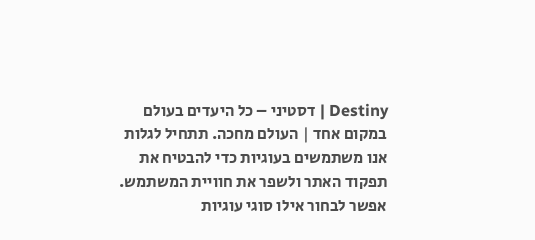Destiny | דסטיני – כל היעדים בעולם במקום אחד | העולם מחכה. תתחיל לגלות אנו משתמשים בעוגיות כדי להבטיח את תפקוד האתר ולשפר את חוויית המשתמש. אפשר לבחור אילו סוגי עוגיות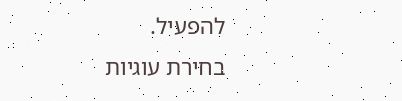להפעיל.
בחירת עוגיות